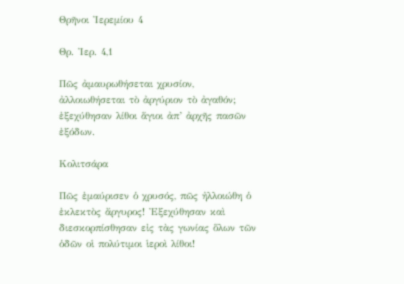Θρῆνοι Ἰερεμίου 4

Θρ. Ἰερ. 4,1

Πῶς ἀμαυρωθήσεται χρυσίον, ἀλλοιωθήσεται τὸ ἀργύριον τὸ ἀγαθόν; ἐξεχύθησαν λίθοι ἅγιοι ἀπ’ ἀρχῆς πασῶν ἐξόδων.

Κολιτσάρα

Πῶς ἐμαύρισεν ὁ χρυσός, πῶς ἠλλοιώθη ὁ ἐκλεκτὸς ἄργυρος! Ἐξεχύθησαν καὶ διεσκορπίσθησαν εἰς τὰς γωνίας ὅλων τῶν ὁδῶν οἱ πολύτιμοι ἱεροὶ λίθοι!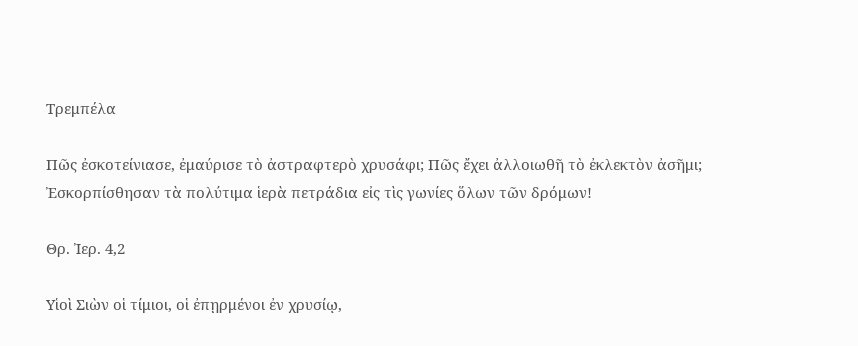Τρεμπέλα

Πῶς ἐσκοτείνιασε, ἐμαύρισε τὸ ἀστραφτερὸ χρυσάφι; Πῶς ἔχει ἀλλοιωθῆ τὸ ἐκλεκτὸν ἀσῆμι; Ἐσκορπίσθησαν τὰ πολύτιμα ἱερὰ πετράδια εἰς τὶς γωνίες ὅλων τῶν δρόμων!

Θρ. Ἰερ. 4,2

Υἱοὶ Σιὼν οἱ τίμιοι, οἱ ἐπῃρμένοι ἐν χρυσίῳ,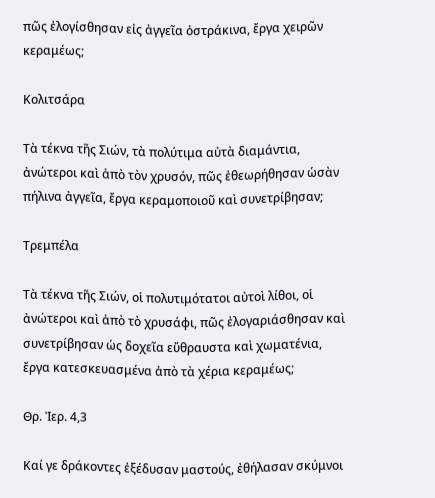πῶς ἐλογίσθησαν εἰς ἀγγεῖα ὀστράκινα, ἔργα χειρῶν κεραμέως;

Κολιτσάρα

Τὰ τέκνα τῆς Σιών, τὰ πολύτιμα αὐτὰ διαμάντια, ἀνώτεροι καὶ ἀπὸ τὸν χρυσόν, πῶς ἐθεωρήθησαν ὡσὰν πήλινα ἀγγεῖα, ἔργα κεραμοποιοῦ καὶ συνετρίβησαν;

Τρεμπέλα

Τὰ τέκνα τῆς Σιών, οἱ πολυτιμότατοι αὐτοὶ λίθοι, οἱ ἀνώτεροι καὶ ἀπὸ τὸ χρυσάφι, πῶς ἐλογαριάσθησαν καὶ συνετρίβησαν ὡς δοχεῖα εὔθραυστα καὶ χωματένια, ἔργα κατεσκευασμένα ἀπὸ τὰ χέρια κεραμέως;

Θρ. Ἰερ. 4,3

Καί γε δράκοντες ἐξέδυσαν μαστούς, ἐθήλασαν σκύμνοι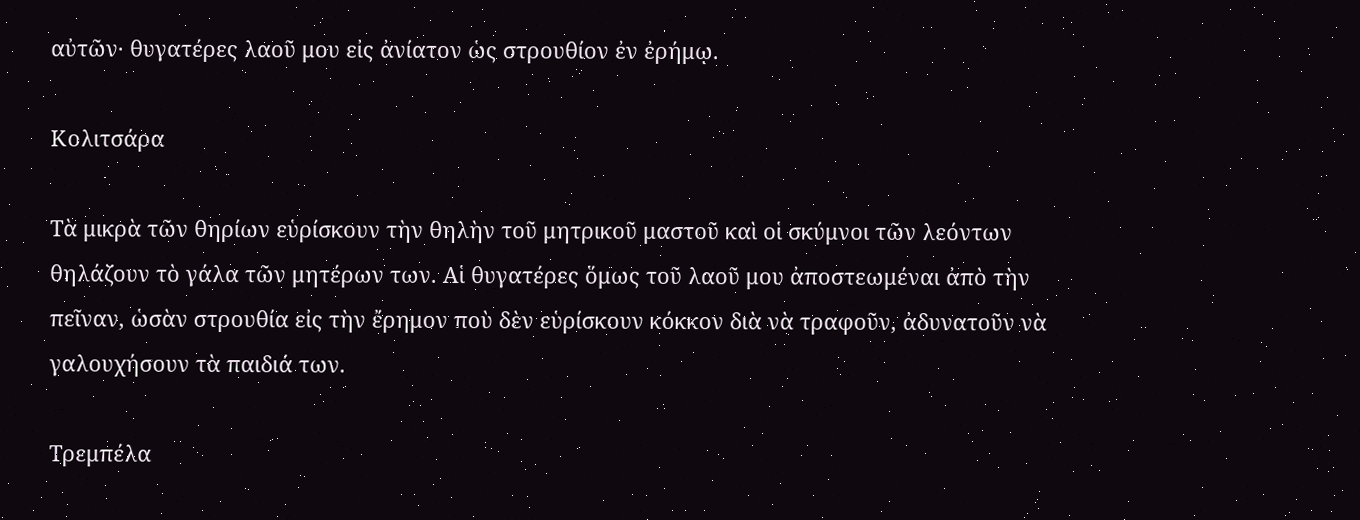αὐτῶν· θυγατέρες λαοῦ μου εἰς ἀνίατον ὡς στρουθίον ἐν ἐρήμῳ.

Κολιτσάρα

Τὰ μικρὰ τῶν θηρίων εὑρίσκουν τὴν θηλὴν τοῦ μητρικοῦ μαστοῦ καὶ οἱ σκύμνοι τῶν λεόντων θηλάζουν τὸ γάλα τῶν μητέρων των. Αἱ θυγατέρες ὅμως τοῦ λαοῦ μου ἀποστεωμέναι ἀπὸ τὴν πεῖναν, ὡσὰν στρουθία εἰς τὴν ἔρημον ποὺ δὲν εὑρίσκουν κόκκον διὰ νὰ τραφοῦν, ἀδυνατοῦν νὰ γαλουχήσουν τὰ παιδιά των.

Τρεμπέλα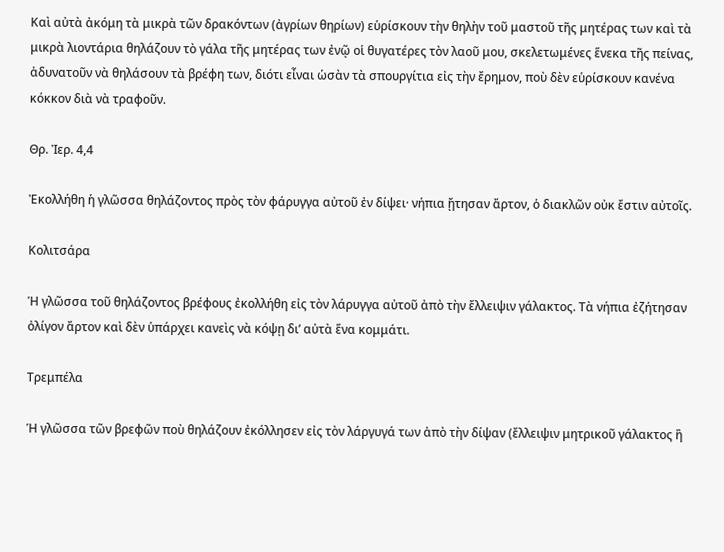Καὶ αὐτὰ ἀκόμη τὰ μικρὰ τῶν δρακόντων (ἀγρίων θηρίων) εὑρίσκουν τὴν θηλὴν τοῦ μαστοῦ τῆς μητέρας των καὶ τὰ μικρὰ λιοντάρια θηλάζουν τὸ γάλα τῆς μητέρας των ἐνῷ οἱ θυγατέρες τὸν λαοῦ μου, σκελετωμένες ἕνεκα τῆς πείνας, ἀδυνατοῦν νὰ θηλάσουν τὰ βρέφη των, διότι εἶναι ὡσὰν τὰ σπουργίτια εἰς τὴν ἔρημον, ποὺ δὲν εὑρίσκουν κανένα κόκκον διὰ νὰ τραφοῦν.

Θρ. Ἰερ. 4,4

Ἐκολλήθη ἡ γλῶσσα θηλάζοντος πρὸς τὸν φάρυγγα αὐτοῦ ἐν δίψει· νήπια ᾔτησαν ἄρτον, ὁ διακλῶν οὐκ ἔστιν αὐτοῖς.

Κολιτσάρα

Ἡ γλῶσσα τοῦ θηλάζοντος βρέφους ἐκολλήθη εἰς τὸν λάρυγγα αὐτοῦ ἀπὸ τὴν ἔλλειψιν γάλακτος. Τὰ νήπια ἐζήτησαν ὀλίγον ἄρτον καὶ δὲν ὑπάρχει κανεὶς νὰ κόψῃ δι’ αὐτὰ ἕνα κομμάτι.

Τρεμπέλα

Ἡ γλῶσσα τῶν βρεφῶν ποὺ θηλάζουν ἐκόλλησεν εἰς τὸν λάργυγά των ἀπὸ τὴν δίψαν (ἔλλειψιν μητρικοῦ γάλακτος ἢ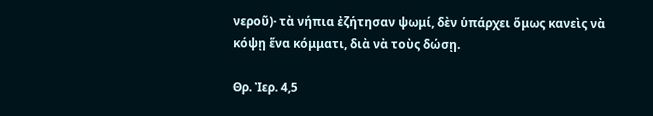νεροῦ)· τὰ νήπια ἐζήτησαν ψωμί, δὲν ὑπάρχει ὅμως κανεὶς νὰ κόψῃ ἕνα κόμματι, διὰ νὰ τοὺς δώσῃ.

Θρ. Ἰερ. 4,5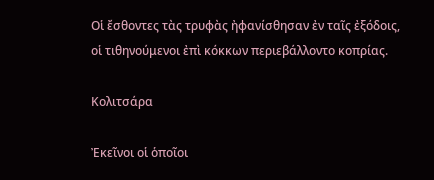Οἱ ἔσθοντες τὰς τρυφὰς ἠφανίσθησαν ἐν ταῖς ἐξόδοις, οἱ τιθηνούμενοι ἐπὶ κόκκων περιεβάλλοντο κοπρίας.

Κολιτσάρα

Ἐκεῖνοι οἱ ὁποῖοι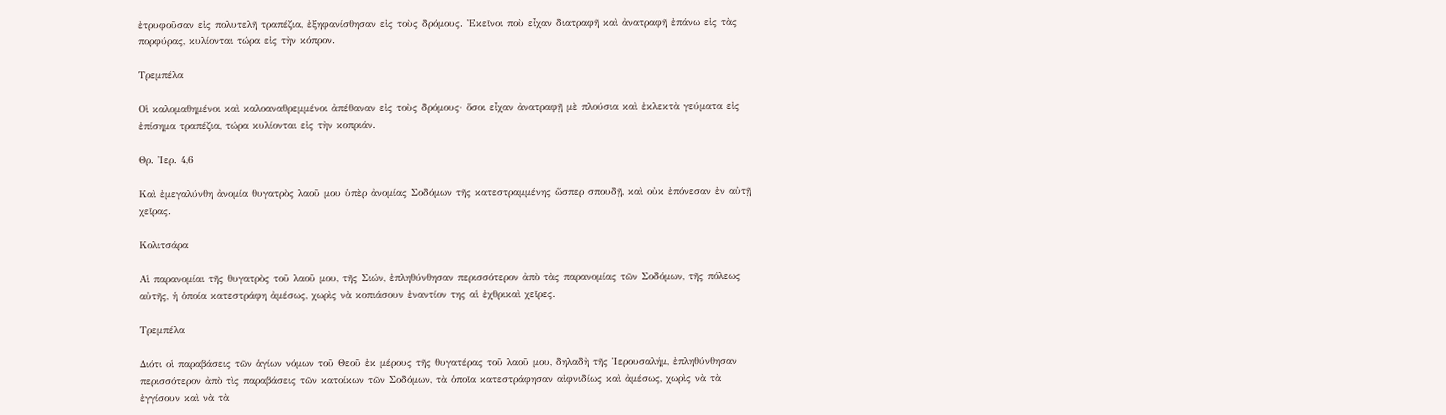ἐτρυφοῦσαν εἰς πολυτελῆ τραπέζια, ἐξηφανίσθησαν εἰς τοὺς δρόμους. Ἐκεῖνοι ποὺ εἶχαν διατραφῆ καὶ ἀνατραφῆ ἐπάνω εἰς τὰς πορφύρας, κυλίονται τώρα εἰς τὴν κόπρον.

Τρεμπέλα

Οἱ καλομαθημένοι καὶ καλοαναθρεμμένοι ἀπέθαναν εἰς τοὺς δρόμους· ὅσοι εἶχαν ἀνατραφῇ μὲ πλούσια καὶ ἐκλεκτὰ γεύματα εἰς ἐπίσημα τραπέζια, τώρα κυλίονται εἰς τὴν κοπριάν.

Θρ. Ἰερ. 4,6

Καὶ ἐμεγαλύνθη ἀνομία θυγατρὸς λαοῦ μου ὑπὲρ ἀνομίας Σοδόμων τῆς κατεστραμμένης ὥσπερ σπουδῇ, καὶ οὐκ ἐπόνεσαν ἐν αὐτῇ χεῖρας.

Κολιτσάρα

Αἱ παρανομίαι τῆς θυγατρὸς τοῦ λαοῦ μου, τῆς Σιών, ἐπληθύνθησαν περισσότερον ἀπὸ τὰς παρανομίας τῶν Σοδόμων, τῆς πόλεως αὐτῆς, ἡ ὁποία κατεστράφη ἀμέσως, χωρὶς νὰ κοπιάσουν ἐναντίον της αἱ ἐχθρικαὶ χεῖρες.

Τρεμπέλα

Διότι οἱ παραβάσεις τῶν ἁγίων νόμων τοῦ Θεοῦ ἐκ μέρους τῆς θυγατέρας τοῦ λαοῦ μου, δηλαδὴ τῆς Ἱερουσαλήμ, ἐπληθύνθησαν περισσότερον ἀπὸ τὶς παραβάσεις τῶν κατοίκων τῶν Σοδόμων, τὰ ὁποῖα κατεστράφησαν αἰφνιδίως καὶ ἀμέσως, χωρὶς νὰ τὰ ἐγγίσουν καὶ νὰ τὰ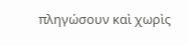πληγώσουν καὶ χωρὶς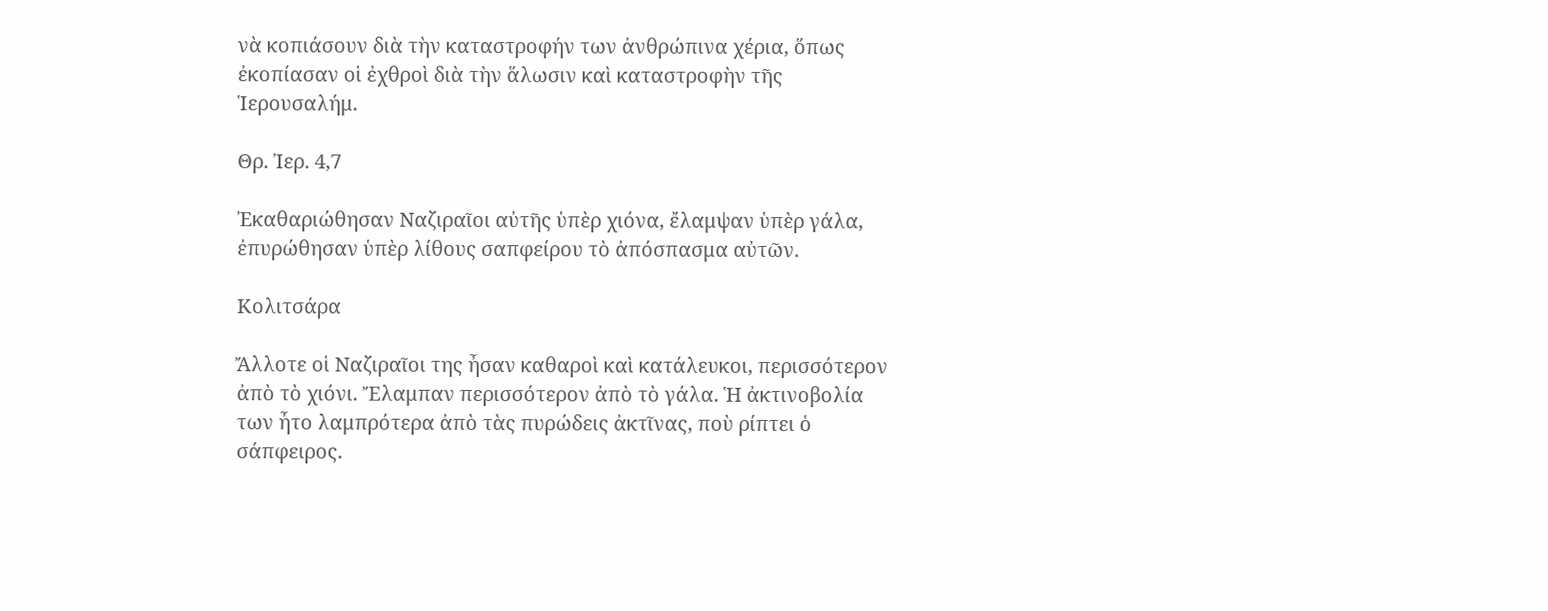νὰ κοπιάσουν διὰ τὴν καταστροφήν των ἀνθρώπινα χέρια, ὅπως ἐκοπίασαν οἱ ἐχθροὶ διὰ τὴν ἅλωσιν καὶ καταστροφὴν τῆς Ἱερουσαλήμ.

Θρ. Ἰερ. 4,7

Ἐκαθαριώθησαν Ναζιραῖοι αὐτῆς ὑπὲρ χιόνα, ἔλαμψαν ὑπὲρ γάλα, ἐπυρώθησαν ὑπὲρ λίθους σαπφείρου τὸ ἀπόσπασμα αὐτῶν.

Κολιτσάρα

Ἄλλοτε οἱ Ναζιραῖοι της ἦσαν καθαροὶ καὶ κατάλευκοι, περισσότερον ἀπὸ τὸ χιόνι. Ἔλαμπαν περισσότερον ἀπὸ τὸ γάλα. Ἡ ἀκτινοβολία των ἦτο λαμπρότερα ἀπὸ τὰς πυρώδεις ἀκτῖνας, ποὺ ρίπτει ὁ σάπφειρος.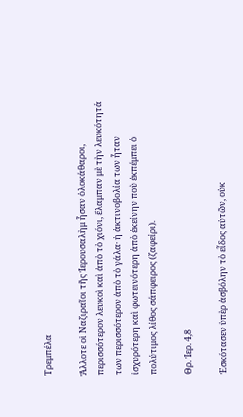Τρεμπέλα

Ἄλλοτε οἱ Ναζιραῖοι τῆς Ἱερουσαλὴμ ἦσαν ὁλοκάθαροι, περισσότερον λευκοὶ καὶ ἀπὸ τὸ χιόνι, ἔλαμπαν μὲ τὴν λευκότητά των περισσότερον ἀπὸ τὸ γάλα· ἡ ἀκτινοβολία των ἦταν ἰσχυρότερη καὶ φωτεινότερη ἀπὸ ἐκείνην ποὺ ἐκπέμπει ὁ πολύτιμος λίθος σάπφειρος (ζαφείρι).

Θρ. Ἰερ. 4,8

Ἐσκότασεν ὑπὲρ ἀσβόλην τὸ εἶδος αὐτῶν, οὐκ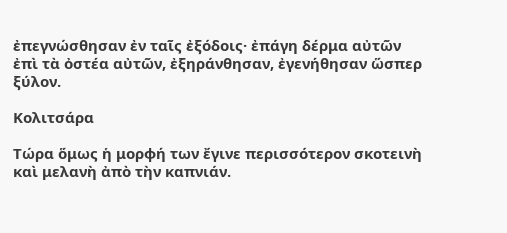ἐπεγνώσθησαν ἐν ταῖς ἐξόδοις· ἐπάγη δέρμα αὐτῶν ἐπὶ τὰ ὀστέα αὐτῶν, ἐξηράνθησαν, ἐγενήθησαν ὥσπερ ξύλον.

Κολιτσάρα

Τώρα ὅμως ἡ μορφή των ἔγινε περισσότερον σκοτεινὴ καὶ μελανὴ ἀπὸ τὴν καπνιάν.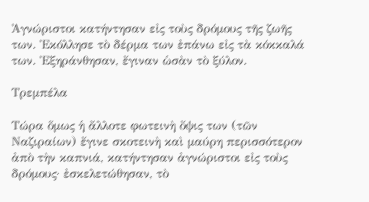Ἀγνώριστοι κατήντησαν εἰς τοὺς δρόμους τῆς ζωῆς των. Ἐκόλλησε τὸ δέρμα των ἐπάνω εἰς τὰ κόκκαλά των. Ἐξηράνθησαν, ἔγιναν ὡσὰν τὸ ξύλον.

Τρεμπέλα

Τώρα ὅμως ἡ ἄλλοτε φωτεινὴ ὄψις των (τῶν Ναζιραίων) ἔγινε σκοτεινὴ καὶ μαύρη περισσότερον ἀπὸ τὴν καπνιά, κατήντησαν ἀγνώριστοι εἰς τοὺς δρόμους· ἐσκελετώθησαν, τὸ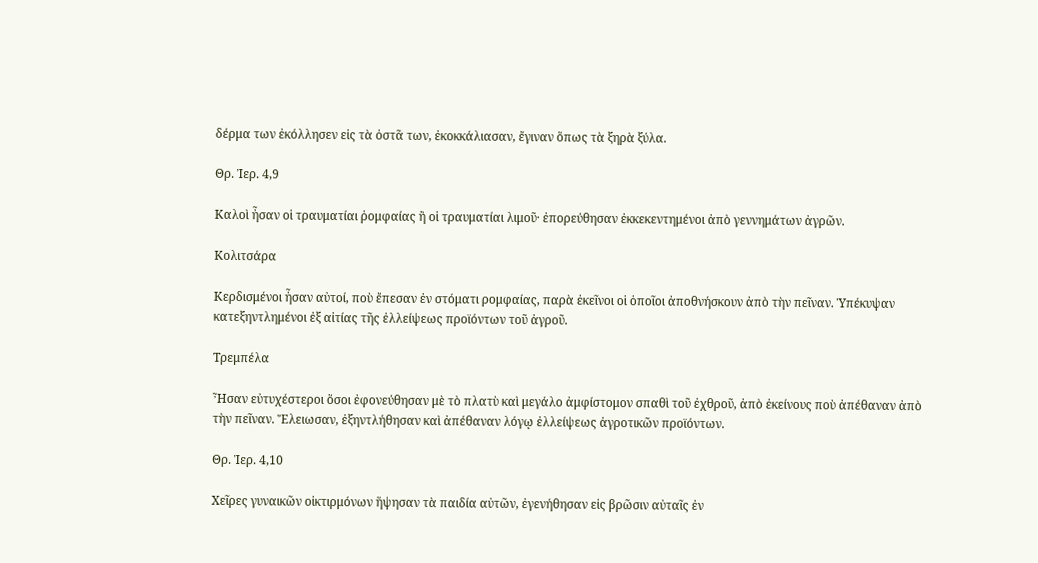δέρμα των ἐκόλλησεν εἰς τὰ ὀστᾶ των, ἐκοκκάλιασαν, ἔγιναν ὅπως τὰ ξηρὰ ξύλα.

Θρ. Ἰερ. 4,9

Καλοὶ ἦσαν οἱ τραυματίαι ῥομφαίας ἢ οἱ τραυματίαι λιμοῦ· ἐπορεύθησαν ἐκκεκεντημένοι ἀπὸ γεννημάτων ἀγρῶν.

Κολιτσάρα

Κερδισμένοι ἦσαν αὐτοί, ποὺ ἔπεσαν ἐν στόματι ρομφαίας, παρὰ ἐκεῖνοι οἱ ὁποῖοι ἀποθνήσκουν ἀπὸ τὴν πεῖναν. Ὑπέκυψαν κατεξηντλημένοι ἐξ αἰτίας τῆς ἐλλείψεως προϊόντων τοῦ ἀγροῦ.

Τρεμπέλα

Ἦσαν εὐτυχέστεροι ὅσοι ἐφονεύθησαν μὲ τὸ πλατὺ καὶ μεγάλο ἀμφίστομον σπαθὶ τοῦ ἐχθροῦ, ἀπὸ ἐκείνους ποὺ ἀπέθαναν ἀπὸ τὴν πεῖναν. Ἔλειωσαν, ἐξηντλήθησαν καὶ ἀπέθαναν λόγῳ ἐλλείψεως ἀγροτικῶν προϊόντων.

Θρ. Ἰερ. 4,10

Χεῖρες γυναικῶν οἰκτιρμόνων ἥψησαν τὰ παιδία αὐτῶν, ἐγενήθησαν εἰς βρῶσιν αὐταῖς ἐν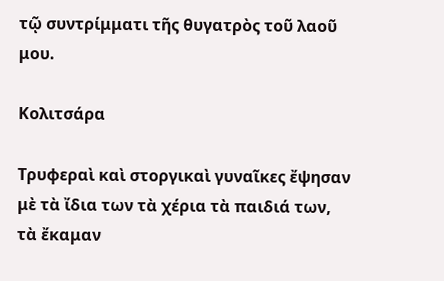τῷ συντρίμματι τῆς θυγατρὸς τοῦ λαοῦ μου.

Κολιτσάρα

Τρυφεραὶ καὶ στοργικαὶ γυναῖκες ἔψησαν μὲ τὰ ἴδια των τὰ χέρια τὰ παιδιά των, τὰ ἔκαμαν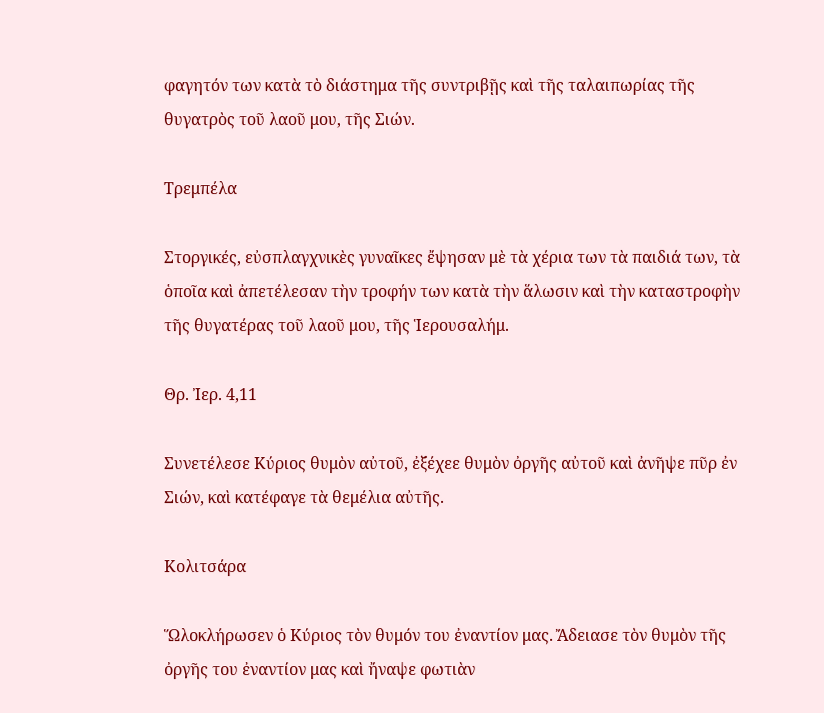φαγητόν των κατὰ τὸ διάστημα τῆς συντριβῇς καὶ τῆς ταλαιπωρίας τῆς θυγατρὸς τοῦ λαοῦ μου, τῆς Σιών.

Τρεμπέλα

Στοργικές, εὐσπλαγχνικὲς γυναῖκες ἔψησαν μὲ τὰ χέρια των τὰ παιδιά των, τὰ ὁποῖα καὶ ἀπετέλεσαν τὴν τροφήν των κατὰ τὴν ἅλωσιν καὶ τὴν καταστροφὴν τῆς θυγατέρας τοῦ λαοῦ μου, τῆς Ἱερουσαλήμ.

Θρ. Ἰερ. 4,11

Συνετέλεσε Κύριος θυμὸν αὐτοῦ, ἐξέχεε θυμὸν ὀργῆς αὐτοῦ καὶ ἀνῆψε πῦρ ἐν Σιών, καὶ κατέφαγε τὰ θεμέλια αὐτῆς.

Κολιτσάρα

Ὥλοκλήρωσεν ὁ Κύριος τὸν θυμόν του ἐναντίον μας. Ἄδειασε τὸν θυμὸν τῆς ὀργῆς του ἐναντίον μας καὶ ἤναψε φωτιὰν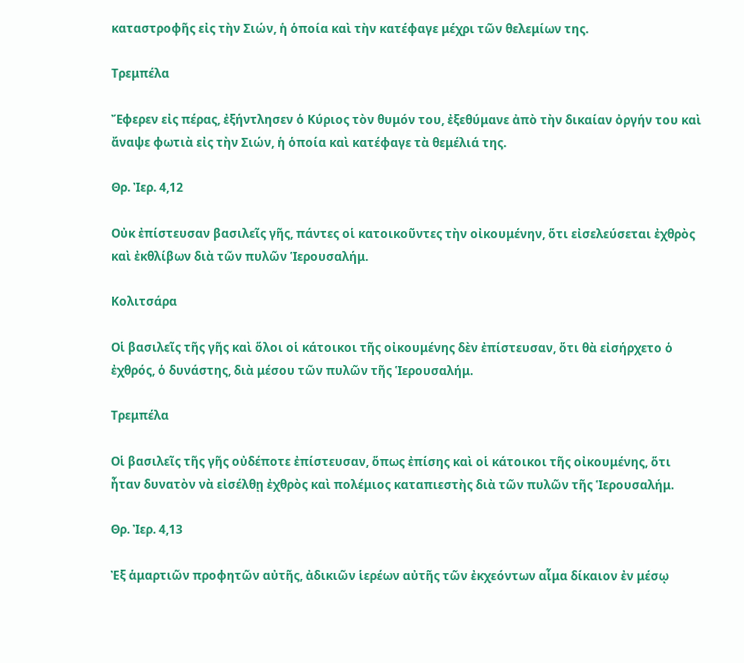καταστροφῆς εἰς τὴν Σιών, ἡ ὁποία καὶ τὴν κατέφαγε μέχρι τῶν θελεμίων της.

Τρεμπέλα

Ἔφερεν εἰς πέρας, ἐξήντλησεν ὁ Κύριος τὸν θυμόν του, ἐξεθύμανε ἀπὸ τὴν δικαίαν ὀργήν του καὶ ἄναψε φωτιὰ εἰς τὴν Σιών, ἡ ὁποία καὶ κατέφαγε τὰ θεμέλιά της.

Θρ. Ἰερ. 4,12

Οὐκ ἐπίστευσαν βασιλεῖς γῆς, πάντες οἱ κατοικοῦντες τὴν οἰκουμένην, ὅτι εἰσελεύσεται ἐχθρὸς καὶ ἐκθλίβων διὰ τῶν πυλῶν Ἱερουσαλήμ.

Κολιτσάρα

Οἱ βασιλεῖς τῆς γῆς καὶ ὅλοι οἱ κάτοικοι τῆς οἰκουμένης δὲν ἐπίστευσαν, ὅτι θὰ εἰσήρχετο ὁ ἐχθρός, ὁ δυνάστης, διὰ μέσου τῶν πυλῶν τῆς Ἱερουσαλήμ.

Τρεμπέλα

Οἱ βασιλεῖς τῆς γῆς οὐδέποτε ἐπίστευσαν, ὅπως ἐπίσης καὶ οἱ κάτοικοι τῆς οἰκουμένης, ὅτι ἦταν δυνατὸν νὰ εἰσέλθῃ ἐχθρὸς καὶ πολέμιος καταπιεστὴς διὰ τῶν πυλῶν τῆς Ἱερουσαλήμ.

Θρ. Ἰερ. 4,13

Ἐξ ἁμαρτιῶν προφητῶν αὐτῆς, ἀδικιῶν ἱερέων αὐτῆς τῶν ἐκχεόντων αἷμα δίκαιον ἐν μέσῳ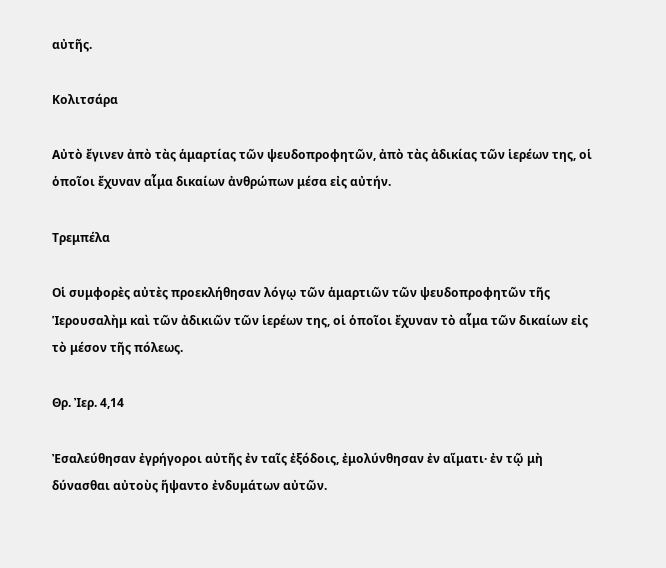αὐτῆς.

Κολιτσάρα

Αὐτὸ ἔγινεν ἀπὸ τὰς ἁμαρτίας τῶν ψευδοπροφητῶν, ἀπὸ τὰς ἀδικίας τῶν ἱερέων της, οἱ ὁποῖοι ἔχυναν αἷμα δικαίων ἀνθρώπων μέσα εἰς αὐτήν.

Τρεμπέλα

Οἱ συμφορὲς αὐτὲς προεκλήθησαν λόγῳ τῶν ἁμαρτιῶν τῶν ψευδοπροφητῶν τῆς Ἱερουσαλὴμ καὶ τῶν ἀδικιῶν τῶν ἱερέων της, οἱ ὁποῖοι ἔχυναν τὸ αἷμα τῶν δικαίων εἰς τὸ μέσον τῆς πόλεως.

Θρ. Ἰερ. 4,14

Ἐσαλεύθησαν ἐγρήγοροι αὐτῆς ἐν ταῖς ἐξόδοις, ἐμολύνθησαν ἐν αἵματι· ἐν τῷ μὴ δύνασθαι αὐτοὺς ἥψαντο ἐνδυμάτων αὐτῶν.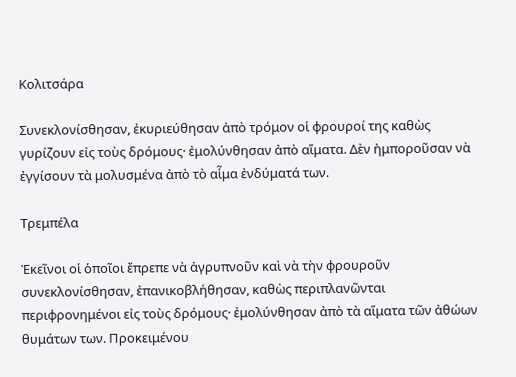Κολιτσάρα

Συνεκλονίσθησαν, ἐκυριεύθησαν ἀπὸ τρόμον οἱ φρουροί της καθὼς γυρίζουν εἰς τοὺς δρόμους· ἐμολύνθησαν ἀπὸ αἵματα. Δὲν ἠμποροῦσαν νὰ ἐγγίσουν τὰ μολυσμένα ἀπὸ τὸ αἷμα ἐνδύματά των.

Τρεμπέλα

Ἐκεῖνοι οἱ ὁποῖοι ἔπρεπε νὰ ἀγρυπνοῦν καὶ νὰ τὴν φρουροῦν συνεκλονίσθησαν, ἐπανικοβλήθησαν, καθὼς περιπλανῶνται περιφρονημένοι εἰς τοὺς δρόμους· ἐμολύνθησαν ἀπὸ τὰ αἵματα τῶν ἀθώων θυμάτων των. Προκειμένου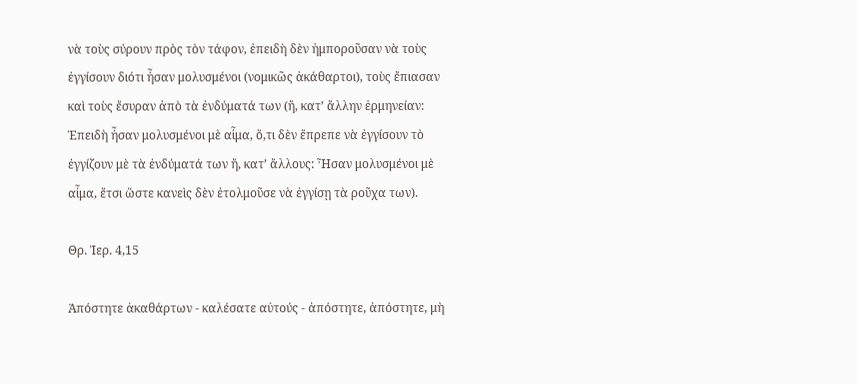νὰ τοὺς σύρουν πρὸς τὸν τάφον, ἐπειδὴ δὲν ἠμποροῦσαν νὰ τοὺς ἐγγίσουν διότι ἦσαν μολυσμένοι (νομικῶς ἀκάθαρτοι), τοὺς ἔπιασαν καὶ τοὺς ἔσυραν ἀπὸ τὰ ἐνδύματά των (ἤ, κατ’ ἄλλην ἑρμηνείαν: Ἐπειδὴ ἦσαν μολυσμένοι μὲ αἷμα, ὅ,τι δὲν ἔπρεπε νὰ ἐγγίσουν τὸ ἐγγίζουν μὲ τὰ ἐνδύματά των ἤ, κατ’ ἄλλους: Ἦσαν μολυσμένοι μὲ αἷμα, ἔτσι ὥστε κανεὶς δὲν ἐτολμοῦσε νὰ ἐγγίσῃ τὰ ροῦχα των).

Θρ. Ἰερ. 4,15

Ἀπόστητε ἀκαθάρτων - καλέσατε αὐτούς - ἀπόστητε, ἀπόστητε, μὴ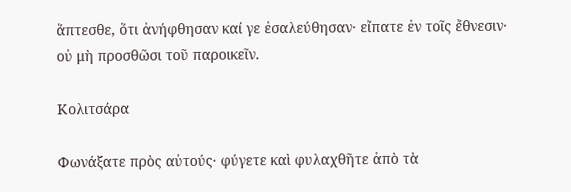ἅπτεσθε, ὅτι ἀνήφθησαν καί γε ἐσαλεύθησαν· εἴπατε ἐν τοῖς ἔθνεσιν· οὐ μὴ προσθῶσι τοῦ παροικεῖν.

Κολιτσάρα

Φωνάξατε πρὸς αὐτούς· φύγετε καὶ φυλαχθῆτε ἀπὸ τὰ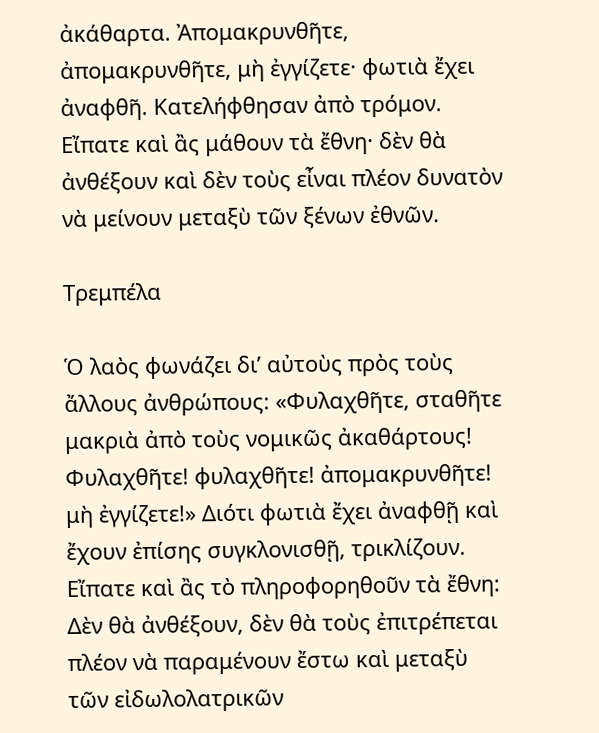ἀκάθαρτα. Ἀπομακρυνθῆτε, ἀπομακρυνθῆτε, μὴ ἐγγίζετε· φωτιὰ ἔχει ἀναφθῆ. Κατελήφθησαν ἀπὸ τρόμον. Εἴπατε καὶ ἂς μάθουν τὰ ἔθνη· δὲν θὰ ἀνθέξουν καὶ δὲν τοὺς εἶναι πλέον δυνατὸν νὰ μείνουν μεταξὺ τῶν ξένων ἐθνῶν.

Τρεμπέλα

Ὁ λαὸς φωνάζει δι’ αὐτοὺς πρὸς τοὺς ἄλλους ἀνθρώπους: «Φυλαχθῆτε, σταθῆτε μακριὰ ἀπὸ τοὺς νομικῶς ἀκαθάρτους! Φυλαχθῆτε! φυλαχθῆτε! ἀπομακρυνθῆτε! μὴ ἐγγίζετε!» Διότι φωτιὰ ἔχει ἀναφθῇ καὶ ἔχουν ἐπίσης συγκλονισθῇ, τρικλίζουν. Εἴπατε καὶ ἂς τὸ πληροφορηθοῦν τὰ ἔθνη: Δὲν θὰ ἀνθέξουν, δὲν θὰ τοὺς ἐπιτρέπεται πλέον νὰ παραμένουν ἔστω καὶ μεταξὺ τῶν εἰδωλολατρικῶν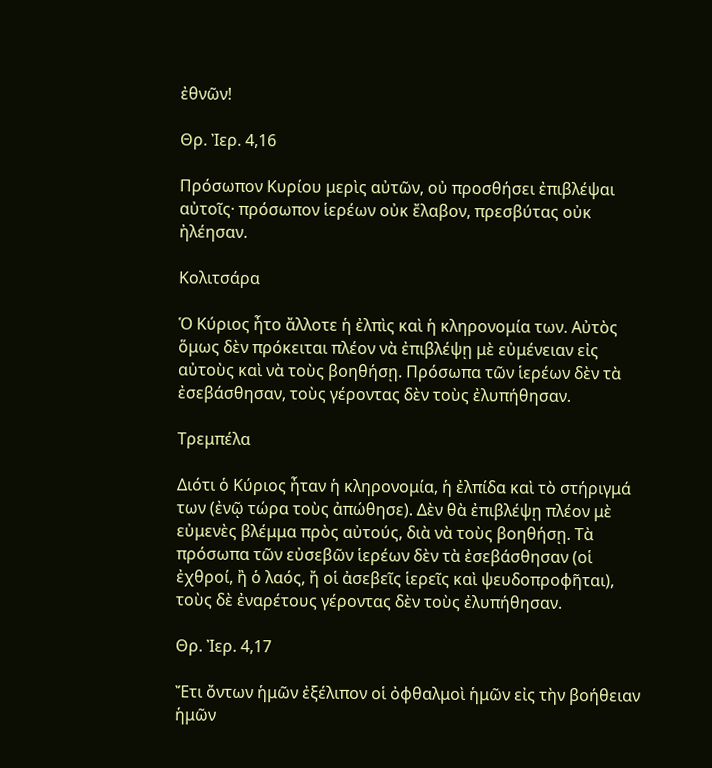ἐθνῶν!

Θρ. Ἰερ. 4,16

Πρόσωπον Κυρίου μερὶς αὐτῶν, οὐ προσθήσει ἐπιβλέψαι αὐτοῖς· πρόσωπον ἱερέων οὐκ ἔλαβον, πρεσβύτας οὐκ ἠλέησαν.

Κολιτσάρα

Ὁ Κύριος ἦτο ἄλλοτε ἡ ἐλπὶς καὶ ἡ κληρονομία των. Αὐτὸς ὅμως δὲν πρόκειται πλέον νὰ ἐπιβλέψῃ μὲ εὐμένειαν εἰς αὐτοὺς καὶ νὰ τοὺς βοηθήσῃ. Πρόσωπα τῶν ἱερέων δὲν τὰ ἐσεβάσθησαν, τοὺς γέροντας δὲν τοὺς ἐλυπήθησαν.

Τρεμπέλα

Διότι ὁ Κύριος ἦταν ἡ κληρονομία, ἡ ἐλπίδα καὶ τὸ στήριγμά των (ἐνῷ τώρα τοὺς ἀπώθησε). Δὲν θὰ ἐπιβλέψῃ πλέον μὲ εὐμενὲς βλέμμα πρὸς αὐτούς, διὰ νὰ τοὺς βοηθήσῃ. Τὰ πρόσωπα τῶν εὐσεβῶν ἱερέων δὲν τὰ ἐσεβάσθησαν (οἱ ἐχθροί, ἢ ὁ λαός, ἤ οἱ ἀσεβεῖς ἱερεῖς καὶ ψευδοπροφῆται), τοὺς δὲ ἐναρέτους γέροντας δὲν τοὺς ἐλυπήθησαν.

Θρ. Ἰερ. 4,17

Ἔτι ὄντων ἡμῶν ἐξέλιπον οἱ ὀφθαλμοὶ ἡμῶν εἰς τὴν βοήθειαν ἡμῶν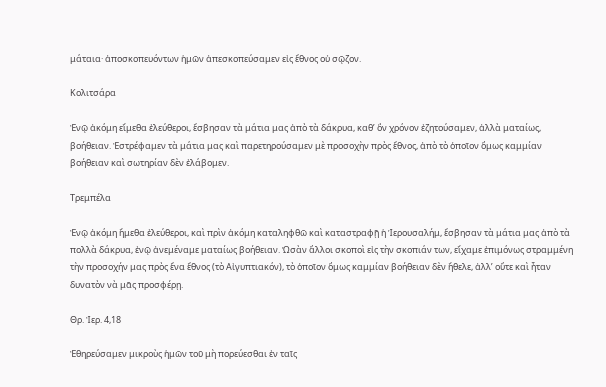μάταια· ἀποσκοπευόντων ἡμῶν ἀπεσκοπεύσαμεν εἰς ἔθνος οὐ σῷζον.

Κολιτσάρα

Ἐνῷ ἀκόμη εἴμεθα ἐλεύθεροι, ἔσβησαν τὰ μάτια μας ἀπὸ τὰ δάκρυα, καθ’ ὃν χρόνον ἐζητούσαμεν, ἀλλὰ ματαίως, βοήθειαν. Ἐστρέφαμεν τὰ μάτια μας καὶ παρετηρούσαμεν μὲ προσοχὴν πρὸς ἔθνος, ἀπὸ τὸ ὁποῖον ὅμως καμμίαν βοήθειαν καὶ σωτηρίαν δὲν ἐλάβομεν.

Τρεμπέλα

Ἐνῷ ἀκόμη ἤμεθα ἐλεύθεροι, καὶ πρὶν ἀκόμη καταληφθῶ καὶ καταστραφῇ ἡ Ἱερουσαλήμ, ἔσβησαν τὰ μάτια μας ἀπὸ τὰ πολλὰ δάκρυα, ἐνῷ ἀνεμέναμε ματαίως βοήθειαν. Ὡσὰν ἄλλοι σκοποὶ εἰς τὴν σκοπιάν των, εἴχαμε ἐπιμόνως στραμμένη τὴν προσοχήν μας πρὸς ἕνα ἔθνος (τὸ Αἰγυπτιακόν), τὸ ὁποῖον ὅμως καμμίαν βοήθειαν δὲν ἤθελε, ἀλλ’ οὔτε καὶ ἦταν δυνατὸν νὰ μᾶς προσφέρῃ.

Θρ. Ἰερ. 4,18

Ἐθηρεύσαμεν μικροὺς ἡμῶν τοῦ μὴ πορεύεσθαι ἐν ταῖς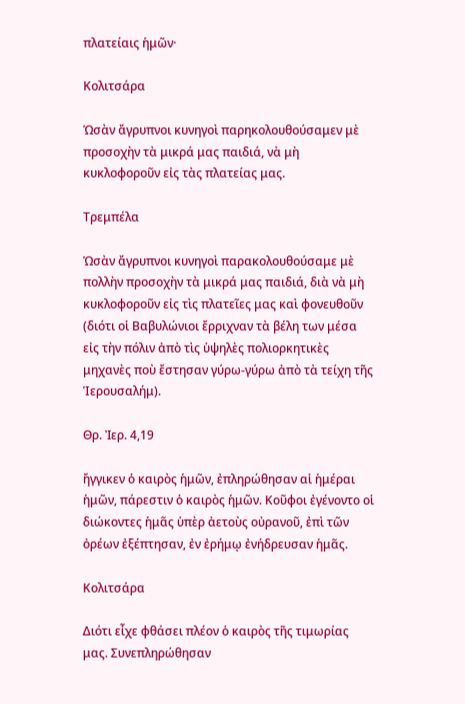πλατείαις ἡμῶν·

Κολιτσάρα

Ὡσὰν ἄγρυπνοι κυνηγοὶ παρηκολουθούσαμεν μὲ προσοχὴν τὰ μικρά μας παιδιά, νὰ μὴ κυκλοφοροῦν εἰς τὰς πλατείας μας.

Τρεμπέλα

Ὡσὰν ἄγρυπνοι κυνηγοὶ παρακολουθούσαμε μὲ πολλὴν προσοχὴν τὰ μικρά μας παιδιά, διὰ νὰ μὴ κυκλοφοροῦν εἰς τὶς πλατεῖες μας καὶ φονευθοῦν (διότι οἱ Βαβυλώνιοι ἔρριχναν τὰ βέλη των μέσα εἰς τὴν πόλιν ἀπὸ τὶς ὑψηλὲς πολιορκητικὲς μηχανὲς ποὺ ἔστησαν γύρω-γύρω ἀπὸ τὰ τείχη τῆς Ἱερουσαλήμ).

Θρ. Ἰερ. 4,19

ἤγγικεν ὁ καιρὸς ἡμῶν, ἐπληρώθησαν αἱ ἡμέραι ἡμῶν, πάρεστιν ὁ καιρὸς ἡμῶν. Κοῦφοι ἐγένοντο οἱ διώκοντες ἡμᾶς ὑπὲρ ἀετοὺς οὐρανοῦ, ἐπὶ τῶν ὀρέων ἐξέπτησαν, ἐν ἐρήμῳ ἐνήδρευσαν ἡμᾶς.

Κολιτσάρα

Διότι εἶχε φθάσει πλέον ὁ καιρὸς τῆς τιμωρίας μας. Συνεπληρώθησαν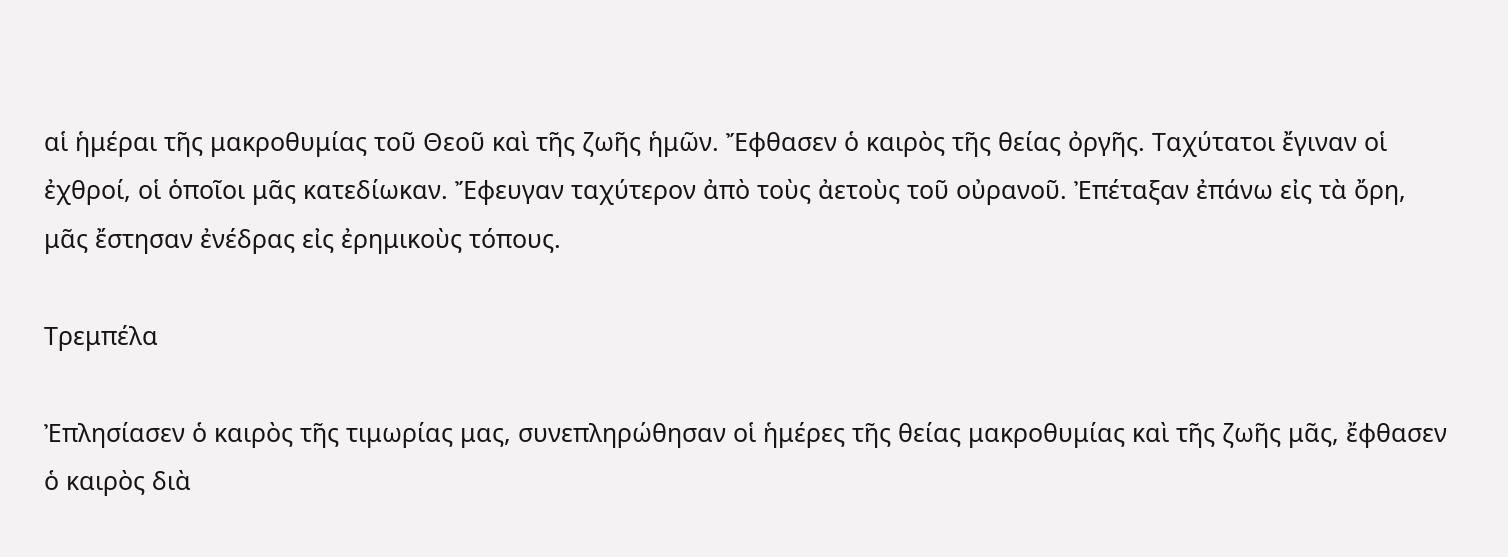αἱ ἡμέραι τῆς μακροθυμίας τοῦ Θεοῦ καὶ τῆς ζωῆς ἡμῶν. Ἔφθασεν ὁ καιρὸς τῆς θείας ὀργῆς. Ταχύτατοι ἔγιναν οἱ ἐχθροί, οἱ ὁποῖοι μᾶς κατεδίωκαν. Ἔφευγαν ταχύτερον ἀπὸ τοὺς ἀετοὺς τοῦ οὐρανοῦ. Ἐπέταξαν ἐπάνω εἰς τὰ ὄρη, μᾶς ἔστησαν ἐνέδρας εἰς ἐρημικοὺς τόπους.

Τρεμπέλα

Ἐπλησίασεν ὁ καιρὸς τῆς τιμωρίας μας, συνεπληρώθησαν οἱ ἡμέρες τῆς θείας μακροθυμίας καὶ τῆς ζωῆς μᾶς, ἔφθασεν ὁ καιρὸς διὰ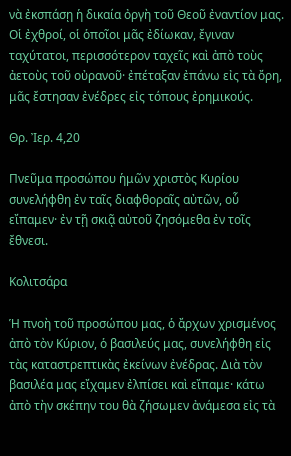νὰ ἐκσπάσῃ ἡ δικαία ὀργὴ τοῦ Θεοῦ ἐναντίον μας. Οἱ ἐχθροί, οἱ ὁποῖοι μᾶς ἐδίωκαν, ἔγιναν ταχύτατοι, περισσότερον ταχεῖς καὶ ἀπὸ τοὺς ἀετοὺς τοῦ οὐρανοῦ· ἐπέταξαν ἐπάνω εἰς τὰ ὄρη, μᾶς ἔστησαν ἐνέδρες εἰς τόπους ἐρημικούς.

Θρ. Ἰερ. 4,20

Πνεῦμα προσώπου ἡμῶν χριστὸς Κυρίου συνελήφθη ἐν ταῖς διαφθοραῖς αὐτῶν, οὗ εἴπαμεν· ἐν τῇ σκιᾷ αὐτοῦ ζησόμεθα ἐν τοῖς ἔθνεσι.

Κολιτσάρα

Ἡ πνοὴ τοῦ προσώπου μας, ὁ ἄρχων χρισμένος ἀπὸ τὸν Κύριον, ὁ βασιλεύς μας, συνελήφθη εἰς τὰς καταστρεπτικὰς ἐκείνων ἐνέδρας. Διὰ τὸν βασιλέα μας εἴχαμεν ἐλπίσει καὶ εἴπαμε· κάτω ἀπὸ τὴν σκέπην του θὰ ζήσωμεν ἀνάμεσα εἰς τὰ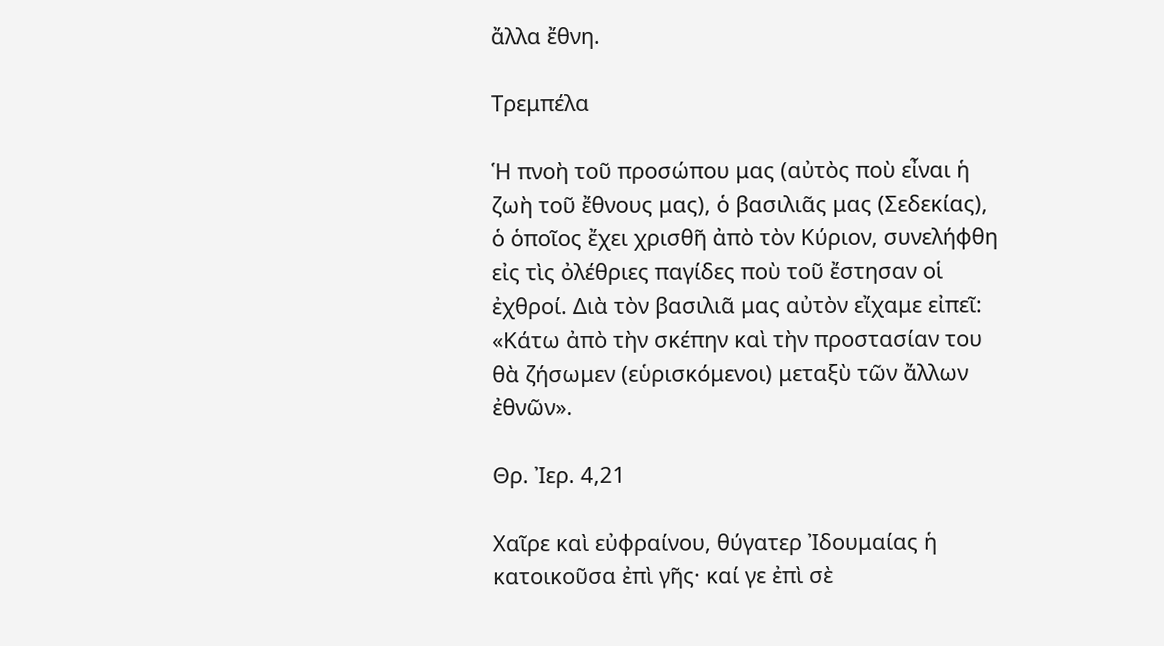ἄλλα ἔθνη.

Τρεμπέλα

Ἡ πνοὴ τοῦ προσώπου μας (αὐτὸς ποὺ εἶναι ἡ ζωὴ τοῦ ἔθνους μας), ὁ βασιλιᾶς μας (Σεδεκίας), ὁ ὁποῖος ἔχει χρισθῆ ἀπὸ τὸν Κύριον, συνελήφθη εἰς τὶς ὀλέθριες παγίδες ποὺ τοῦ ἔστησαν οἱ ἐχθροί. Διὰ τὸν βασιλιᾶ μας αὐτὸν εἴχαμε εἰπεῖ: «Κάτω ἀπὸ τὴν σκέπην καὶ τὴν προστασίαν του θὰ ζήσωμεν (εὑρισκόμενοι) μεταξὺ τῶν ἄλλων ἐθνῶν».

Θρ. Ἰερ. 4,21

Χαῖρε καὶ εὐφραίνου, θύγατερ Ἰδουμαίας ἡ κατοικοῦσα ἐπὶ γῆς· καί γε ἐπὶ σὲ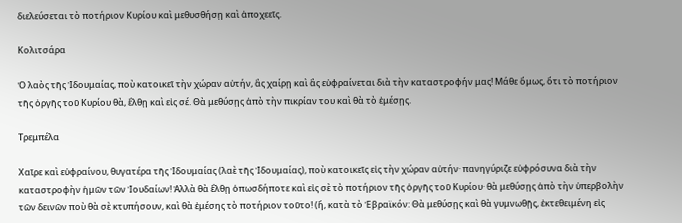διελεύσεται τὸ ποτήριον Κυρίου καὶ μεθυσθήσῃ καὶ ἀποχεεῖς.

Κολιτσάρα

Ὁ λαὸς τῆς Ἰδουμαίας, ποὺ κατοικεῖ τὴν χώραν αὐτήν, ἂς χαίρῃ καὶ ἂς εὐφραίνεται διὰ τὴν καταστροφήν μας! Μάθε ὅμως, ὅτι τὸ ποτήριον τῆς ὀργῆς τοῦ Κυρίου θὰ, ἔλθῃ καὶ εἰς σέ. Θὰ μεθύσῃς ἀπὸ τὴν πικρίαν του καὶ θὰ τὸ ἐμέσῃς.

Τρεμπέλα

Χαῖρε καὶ εὐφραίνου, θυγατέρα τῆς Ἰδουμαίας (λαὲ τῆς Ἰδουμαίας), ποὺ κατοικεῖς εἰς τὴν χώραν αὐτήν· πανηγύριζε εὐφρόσυνα διὰ τὴν καταστροφὴν ἡμῶν τῶν Ἰουδαίων! Ἀλλὰ θὰ ἔλθῃ ὁπωσδήποτε καὶ εἰς σὲ τὸ ποτήριον τῆς ὀργῆς τοῦ Κυρίου· θὰ μεθύσῃς ἀπὸ τὴν ὑπερβολὴν τῶν δεινῶν ποὺ θὰ σὲ κτυπήσουν, καὶ θὰ ἐμέσης τὸ ποτήριον τοῦτο! (ἤ, κατὰ τὸ Ἑβραϊκόν: Θὰ μεθύσῃς καὶ θὰ γυμνωθῇς, ἐκτεθειμένη εἰς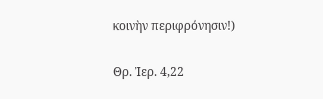κοινὴν περιφρόνησιν!)

Θρ. Ἰερ. 4,22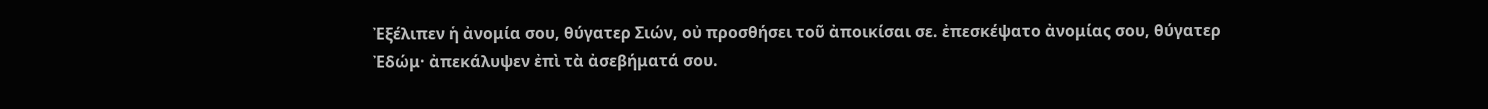Ἐξέλιπεν ἡ ἀνομία σου, θύγατερ Σιών, οὐ προσθήσει τοῦ ἀποικίσαι σε. ἐπεσκέψατο ἀνομίας σου, θύγατερ Ἐδώμ· ἀπεκάλυψεν ἐπὶ τὰ ἀσεβήματά σου.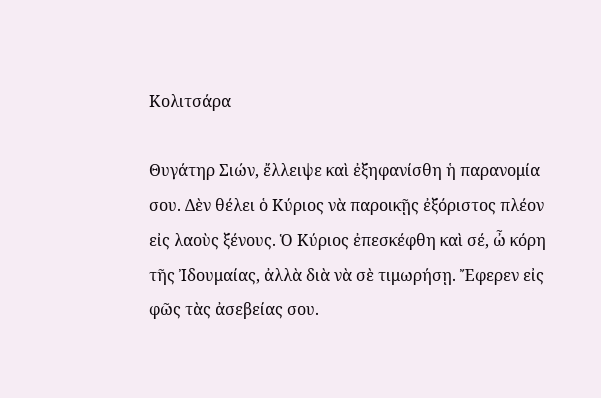Κολιτσάρα

Θυγάτηρ Σιών, ἔλλειψε καὶ ἐξηφανίσθη ἡ παρανομία σου. Δὲν θέλει ὁ Κύριος νὰ παροικῇς ἐξόριστος πλέον εἰς λαοὺς ξένους. Ὁ Κύριος ἐπεσκέφθη καὶ σέ, ὦ κόρη τῆς Ἰδουμαίας, ἀλλὰ διὰ νὰ σὲ τιμωρήσῃ. Ἔφερεν εἰς φῶς τὰς ἀσεβείας σου.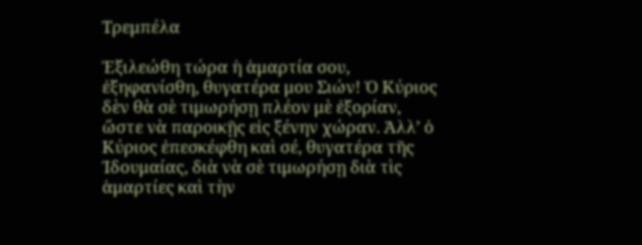Τρεμπέλα

Ἐξιλεώθη τώρα ἡ ἁμαρτία σου, ἐξηφανίσθη, θυγατέρα μου Σιών! Ὁ Κύριος δὲν θὰ σὲ τιμωρήσῃ πλέον μὲ ἐξορίαν, ὥστε νὰ παροικῇς εἰς ξένην χώραν. Ἀλλ’ ὁ Κύριος ἐπεσκέφθη καὶ σέ, θυγατέρα τῆς Ἰδουμαίας, διὰ νὰ σὲ τιμωρήσῃ διὰ τὶς ἁμαρτίες καὶ τὴν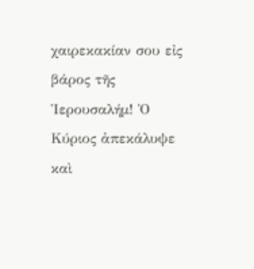χαιρεκακίαν σου εἰς βάρος τῆς Ἱερουσαλήμ! Ὁ Κύριος ἀπεκάλυψε καὶ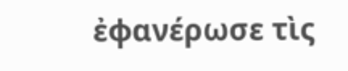ἐφανέρωσε τὶς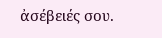ἀσέβειές σου.